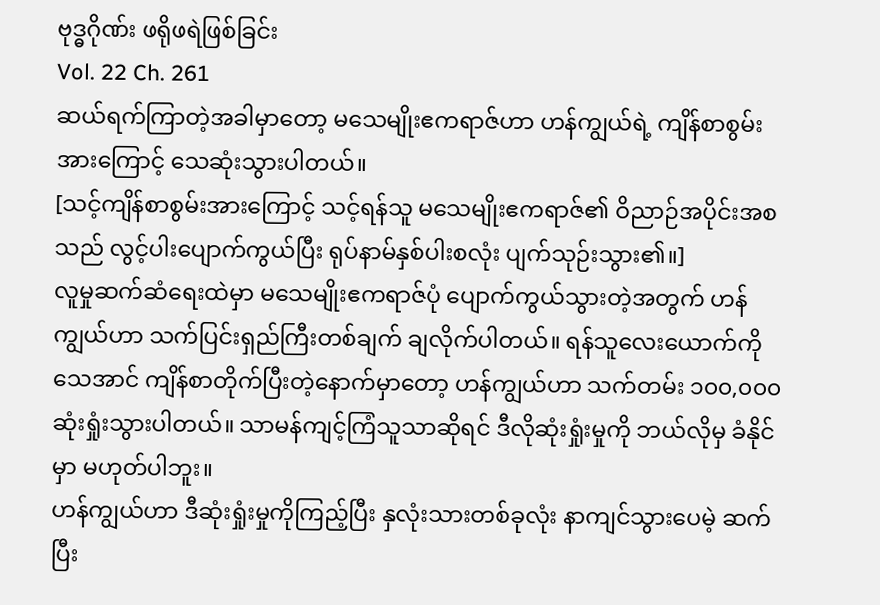ဗုဒ္ဓဂိုဏ်း ဖရိုဖရဲဖြစ်ခြင်း
Vol. 22 Ch. 261
ဆယ်ရက်ကြာတဲ့အခါမှာတော့ မသေမျိုးဧကရာဇ်ဟာ ဟန်ကျွယ်ရဲ့ ကျိန်စာစွမ်းအားကြောင့် သေဆုံးသွားပါတယ်။
[သင့်ကျိန်စာစွမ်းအားကြောင့် သင့်ရန်သူ မသေမျိုးဧကရာဇ်၏ ဝိညာဉ်အပိုင်းအစသည် လွင့်ပါးပျောက်ကွယ်ပြီး ရုပ်နာမ်နှစ်ပါးစလုံး ပျက်သုဉ်းသွား၏။]
လူမှုဆက်ဆံရေးထဲမှာ မသေမျိုးဧကရာဇ်ပုံ ပျောက်ကွယ်သွားတဲ့အတွက် ဟန်ကျွယ်ဟာ သက်ပြင်းရှည်ကြီးတစ်ချက် ချလိုက်ပါတယ်။ ရန်သူလေးယောက်ကို သေအာင် ကျိန်စာတိုက်ပြီးတဲ့နောက်မှာတော့ ဟန်ကျွယ်ဟာ သက်တမ်း ၁၀၀,၀၀၀ ဆုံးရှုံးသွားပါတယ်။ သာမန်ကျင့်ကြံသူသာဆိုရင် ဒီလိုဆုံးရှုံးမှုကို ဘယ်လိုမှ ခံနိုင်မှာ မဟုတ်ပါဘူး။
ဟန်ကျွယ်ဟာ ဒီဆုံးရှုံးမှုကိုကြည့်ပြီး နှလုံးသားတစ်ခုလုံး နာကျင်သွားပေမဲ့ ဆက်ပြီး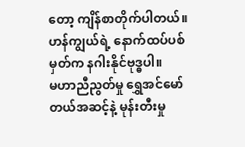တော့ ကျိန်စာတိုက်ပါတယ်။ ဟန်ကျွယ်ရဲ့ နောက်ထပ်ပစ်မှတ်က နဂါးနိုင်ဗုဒ္ဓပါ။
မဟာညီညွတ်မှု ရွှေအင်မော်တယ်အဆင့်နဲ့ မုန်းတီးမှု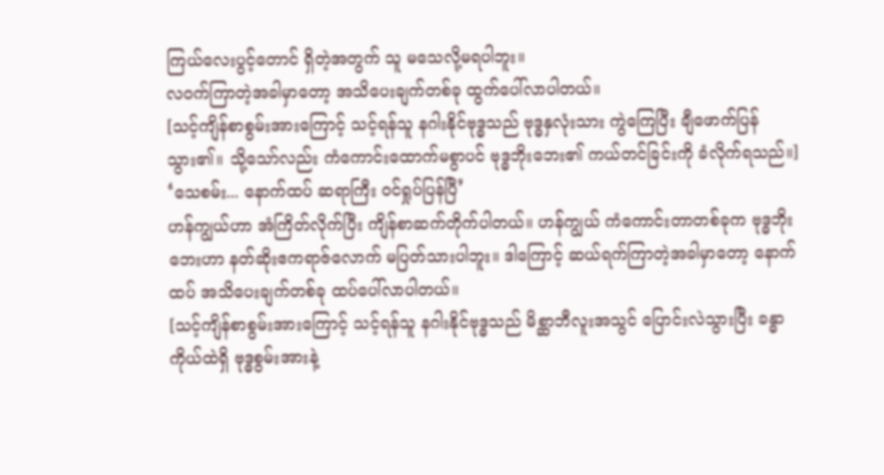ကြယ်လေးပွင့်တောင် ရှိတဲ့အတွက် သူ မသေလို့မရပါဘူး။
လဝက်ကြာတဲ့အခါမှာတော့ အသိပေးချက်တစ်ခု ထွက်ပေါ်လာပါတယ်။
[သင့်ကျိန်စာစွမ်းအားကြောင့် သင့်ရန်သူ နဂါးနိုင်ဗုဒ္ဓသည် ဗုဒ္ဓနှလုံးသား ကွဲကြေပြီး ချီဖောက်ပြန်သွား၏။ သို့သော်လည်း ကံကောင်းထောက်မစွာပင် ဗုဒ္ဓဘိုးဘေး၏ ကယ်တင်ခြင်းကို ခံလိုက်ရသည်။]
‘သေစမ်း... နောက်ထပ် ဆရာကြီး ဝင်ရှုပ်ပြန်ပြီ’
ဟန်ကျွယ်ဟာ အံကြိတ်လိုက်ပြီး ကျိန်စာဆက်တိုက်ပါတယ်။ ဟန်ကျွယ် ကံကောင်းတာတစ်ခုက ဗုဒ္ဓဘိုးဘေးဟာ နတ်ဆိုးဧကရာဇ်လောက် မပြတ်သားပါဘူး။ ဒါကြောင့် ဆယ်ရက်ကြာတဲ့အခါမှာတော့ နောက်ထပ် အသိပေးချက်တစ်ခု ထပ်ပေါ်လာပါတယ်။
[သင့်ကျိန်စာစွမ်းအားကြောင့် သင့်ရန်သူ နဂါးနိုင်ဗုဒ္ဓသည် မိစ္ဆာဘီလူးအသွင် ပြောင်းလဲသွားပြီး ခန္ဓာကိုယ်ထဲရှိ ဗုဒ္ဓစွမ်းအားနဲ့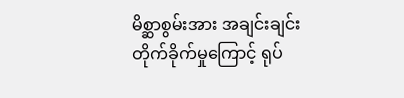မိစ္ဆာစွမ်းအား အချင်းချင်း တိုက်ခိုက်မှုကြောင့် ရုပ်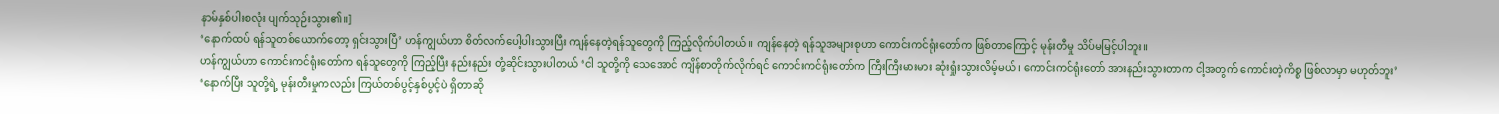နာမ်နှစ်ပါးစလုံး ပျက်သုဉ်းသွား၏။]
‘နောက်ထပ် ရန်သူတစ်ယောက်တော့ ရှင်းသွားပြီ’ ဟန်ကျွယ်ဟာ စိတ်လက်ပေါ့ပါးသွားပြီး ကျန်နေတဲ့ရန်သူတွေကို ကြည့်လိုက်ပါတယ်။ ကျန်နေတဲ့ ရန်သူအများစုဟာ ကောင်းကင်ရုံးတော်က ဖြစ်တာကြောင့် မုန်းတီမှု သိပ်မမြင့်ပါဘူး။
ဟန်ကျွယ်ဟာ ကောင်းကင်ရုံးတော်က ရန်သူတွေကို ကြည့်ပြီး နည်းနည်း တုံ့ဆိုင်းသွားပါတယ် ‘ငါ သူတို့ကို သေအောင် ကျိန်စာတိုက်လိုက်ရင် ကောင်းကင်ရုံးတော်က ကြီးကြီးမားမား ဆုံးရှုံးသွားလိမ့်မယ်၊ ကောင်းကင်ရုံးတော် အားနည်းသွားတာက ငါ့အတွက် ကောင်းတဲ့ကိစ္စ ဖြစ်လာမှာ မဟုတ်ဘူး’
‘နောက်ပြီး သူတို့ရဲ့ မုန်းတီးမှုကလည်း ကြယ်တစ်ပွင့်နှစ်ပွင့်ပဲ ရှိတာဆို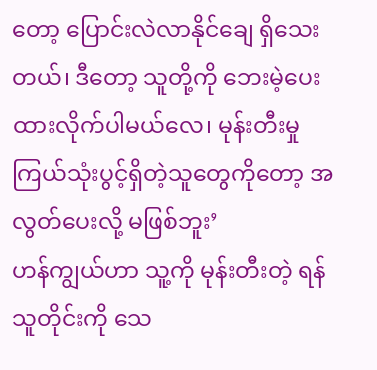တော့ ပြောင်းလဲလာနိုင်ချေ ရှိသေးတယ်၊ ဒီတော့ သူတို့ကို ဘေးမဲ့ပေးထားလိုက်ပါမယ်လေ၊ မုန်းတီးမှု ကြယ်သုံးပွင့်ရှိတဲ့သူတွေကိုတော့ အလွတ်ပေးလို့ မဖြစ်ဘူး’
ဟန်ကျွယ်ဟာ သူ့ကို မုန်းတီးတဲ့ ရန်သူတိုင်းကို သေ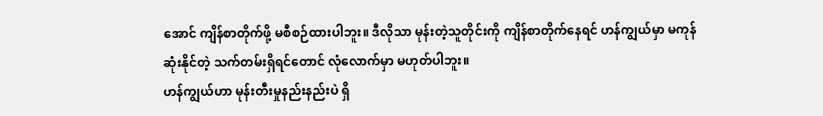အောင် ကျိန်စာတိုက်ဖို့ မစီစဉ်ထားပါဘူး။ ဒီလိုသာ မုန်းတဲ့သူတိုင်းကို ကျိန်စာတိုက်နေရင် ဟန်ကျွယ်မှာ မကုန်ဆုံးနိုင်တဲ့ သက်တမ်းရှိရင်တောင် လုံလောက်မှာ မဟုတ်ပါဘူး။
ဟန်ကျွယ်ဟာ မုန်းတီးမှုနည်းနည်းပဲ ရှိ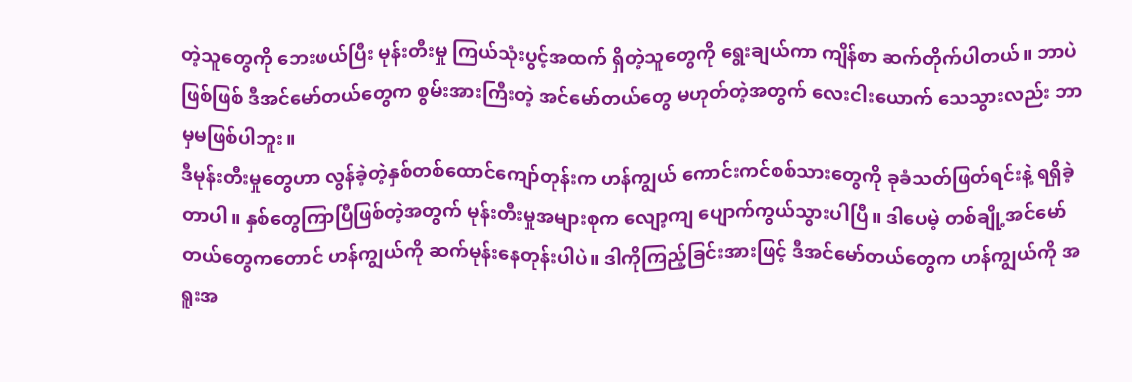တဲ့သူတွေကို ဘေးဖယ်ပြီး မုန်းတီးမှု ကြယ်သုံးပွင့်အထက် ရှိတဲ့သူတွေကို ရွေးချယ်ကာ ကျိန်စာ ဆက်တိုက်ပါတယ်။ ဘာပဲဖြစ်ဖြစ် ဒီအင်မော်တယ်တွေက စွမ်းအားကြီးတဲ့ အင်မော်တယ်တွေ မဟုတ်တဲ့အတွက် လေးငါးယောက် သေသွားလည်း ဘာမှမဖြစ်ပါဘူး။
ဒီမုန်းတီးမှုတွေဟာ လွန်ခဲ့တဲ့နှစ်တစ်ထောင်ကျော်တုန်းက ဟန်ကျွယ် ကောင်းကင်စစ်သားတွေကို ခုခံသတ်ဖြတ်ရင်းနဲ့ ရရှိခဲ့တာပါ။ နှစ်တွေကြာပြီဖြစ်တဲ့အတွက် မုန်းတီးမှုအများစုက လျော့ကျ ပျောက်ကွယ်သွားပါပြီ။ ဒါပေမဲ့ တစ်ချို့အင်မော်တယ်တွေကတောင် ဟန်ကျွယ်ကို ဆက်မုန်းနေတုန်းပါပဲ။ ဒါကိုကြည့်ခြင်းအားဖြင့် ဒီအင်မော်တယ်တွေက ဟန်ကျွယ်ကို အရူးအ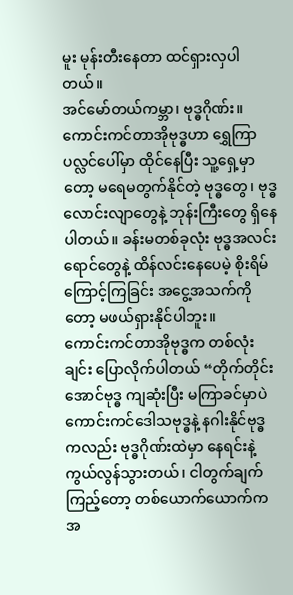မူး မုန်းတီးနေတာ ထင်ရှားလှပါတယ်။
အင်မော်တယ်ကမ္ဘာ၊ ဗုဒ္ဓဂိုဏ်း။
ကောင်းကင်တာအိုဗုဒ္ဓဟာ ရွှေကြာပလ္လင်ပေါ်မှာ ထိုင်နေပြီး သူ့ရှေ့မှာတော့ မရေမတွက်နိုင်တဲ့ ဗုဒ္ဓတွေ၊ ဗုဒ္ဓလောင်းလျာတွေနဲ့ ဘုန်းကြီးတွေ ရှိနေပါတယ်။ ခန်းမတစ်ခုလုံး ဗုဒ္ဓအလင်းရောင်တွေနဲ့ ထိန်လင်းနေပေမဲ့ စိုးရိမ်ကြောင့်ကြခြင်း အငွေ့အသက်ကိုတော့ မဖယ်ရှားနိုင်ပါဘူး။
ကောင်းကင်တာအိုဗုဒ္ဓက တစ်လုံးချင်း ပြောလိုက်ပါတယ် “တိုက်တိုင်းအောင်ဗုဒ္ဓ ကျဆုံးပြီး မကြာခင်မှာပဲ ကောင်းကင်ဒေါသဗုဒ္ဓနဲ့ နဂါးနိုင်ဗုဒ္ဓကလည်း ဗုဒ္ဓဂိုဏ်းထဲမှာ နေရင်းနဲ့ ကွယ်လွန်သွားတယ်၊ ငါတွက်ချက်ကြည့်တော့ တစ်ယောက်ယောက်က အ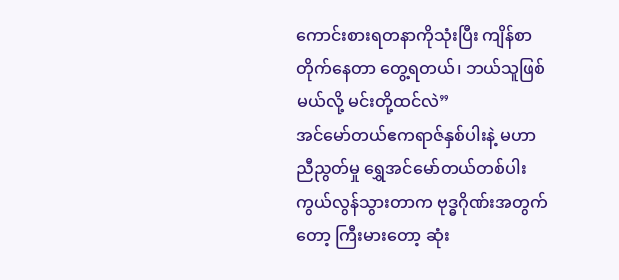ကောင်းစားရတနာကိုသုံးပြီး ကျိန်စာတိုက်နေတာ တွေ့ရတယ်၊ ဘယ်သူဖြစ်မယ်လို့ မင်းတို့ထင်လဲ”
အင်မော်တယ်ဧကရာဇ်နှစ်ပါးနဲ့ မဟာညီညွတ်မှု ရွှေအင်မော်တယ်တစ်ပါး ကွယ်လွန်သွားတာက ဗုဒ္ဓဂိုဏ်းအတွက်တော့ ကြီးမားတော့ ဆုံး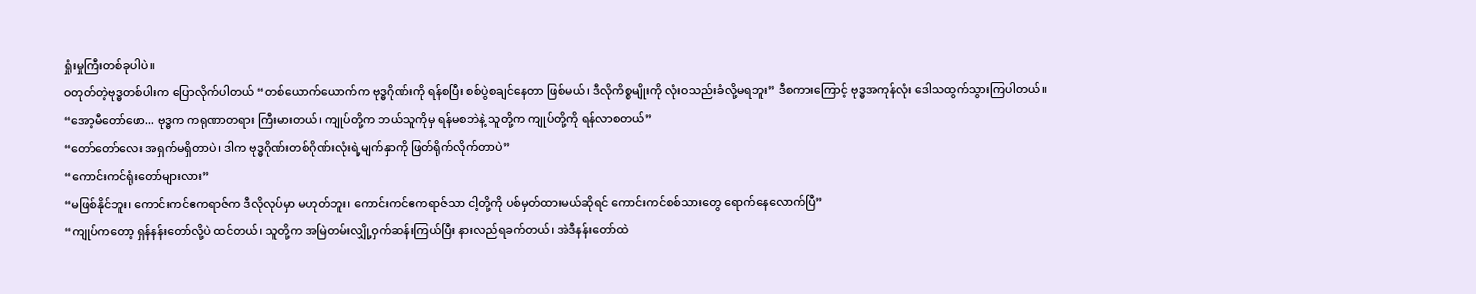ရှုံးမှုကြီးတစ်ခုပါပဲ။
ဝတုတ်တဲ့ဗုဒ္ဓတစ်ပါးက ပြောလိုက်ပါတယ် “တစ်ယောက်ယောက်က ဗုဒ္ဓဂိုဏ်းကို ရန်စပြီး စစ်ပွဲစချင်နေတာ ဖြစ်မယ်၊ ဒီလိုကိစ္စမျိုးကို လုံးဝသည်းခံလို့မရဘူး” ဒီစကားကြောင့် ဗုဒ္ဓအကုန်လုံး ဒေါသထွက်သွားကြပါတယ်။
“အော့မီတော်ဖော... ဗုဒ္ဓက ကရုဏာတရား ကြီးမားတယ်၊ ကျုပ်တို့က ဘယ်သူကိုမှ ရန်မစဘဲနဲ့ သူတို့က ကျုပ်တို့ကို ရန်လာစတယ်”
“တော်တော်လေး အရှက်မရှိတာပဲ၊ ဒါက ဗုဒ္ဓဂိုဏ်းတစ်ဂိုဏ်းလုံးရဲ့မျက်နှာကို ဖြတ်ရိုက်လိုက်တာပဲ”
“ကောင်းကင်ရုံးတော်များလား”
“မဖြစ်နိုင်ဘူး၊ ကောင်းကင်ဧကရာဇ်က ဒီလိုလုပ်မှာ မဟုတ်ဘူး၊ ကောင်းကင်ဧကရာဇ်သာ ငါ့တို့ကို ပစ်မှတ်ထားမယ်ဆိုရင် ကောင်းကင်စစ်သားတွေ ရောက်နေလောက်ပြီ”
“ကျုပ်ကတော့ ရှန်နန်းတော်လို့ပဲ ထင်တယ်၊ သူတို့က အမြဲတမ်းလျှို့ဝှက်ဆန်းကြယ်ပြီး နားလည်ရခက်တယ်၊ အဲဒီနန်းတော်ထဲ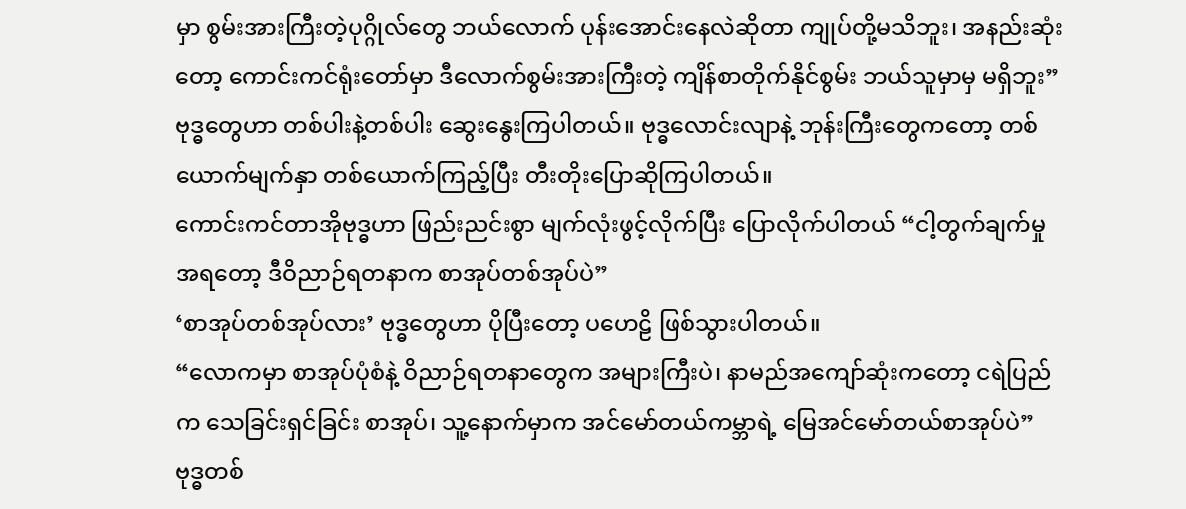မှာ စွမ်းအားကြီးတဲ့ပုဂ္ဂိုလ်တွေ ဘယ်လောက် ပုန်းအောင်းနေလဲဆိုတာ ကျုပ်တို့မသိဘူး၊ အနည်းဆုံးတော့ ကောင်းကင်ရုံးတော်မှာ ဒီလောက်စွမ်းအားကြီးတဲ့ ကျိန်စာတိုက်နိုင်စွမ်း ဘယ်သူမှာမှ မရှိဘူး”
ဗုဒ္ဓတွေဟာ တစ်ပါးနဲ့တစ်ပါး ဆွေးနွေးကြပါတယ်။ ဗုဒ္ဓလောင်းလျာနဲ့ ဘုန်းကြီးတွေကတော့ တစ်ယောက်မျက်နှာ တစ်ယောက်ကြည့်ပြီး တီးတိုးပြောဆိုကြပါတယ်။
ကောင်းကင်တာအိုဗုဒ္ဓဟာ ဖြည်းညင်းစွာ မျက်လုံးဖွင့်လိုက်ပြီး ပြောလိုက်ပါတယ် “ငါ့တွက်ချက်မှုအရတော့ ဒီဝိညာဉ်ရတနာက စာအုပ်တစ်အုပ်ပဲ”
‘စာအုပ်တစ်အုပ်လား’ ဗုဒ္ဓတွေဟာ ပိုပြီးတော့ ပဟေဠိ ဖြစ်သွားပါတယ်။
“လောကမှာ စာအုပ်ပုံစံနဲ့ ဝိညာဉ်ရတနာတွေက အများကြီးပဲ၊ နာမည်အကျော်ဆုံးကတော့ ငရဲပြည်က သေခြင်းရှင်ခြင်း စာအုပ်၊ သူ့နောက်မှာက အင်မော်တယ်ကမ္ဘာရဲ့ မြေအင်မော်တယ်စာအုပ်ပဲ” ဗုဒ္ဓတစ်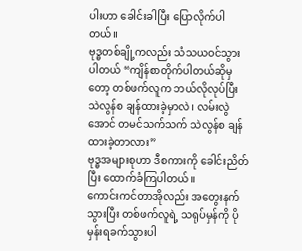ပါးဟာ ခေါင်းခါပြီး ပြောလိုက်ပါတယ်။
ဗုဒ္ဓတစ်ချို့ကလည်း သံသယဝင်သွားပါတယ် “ကျိန်စာတိုက်ပါတယ်ဆိုမှတော့ တစ်ဖက်လူက ဘယ်လိုလုပ်ပြီး သဲလွန်စ ချန်ထားခဲ့မှာလဲ၊ လမ်းလွဲအောင် တမင်သက်သက် သဲလွန်စ ချန်ထားခဲ့တာလား”
ဗုဒ္ဓအများစုဟာ ဒီစကားကို ခေါင်းညိတ်ပြီး ထောက်ခံကြပါတယ်။
ကောင်းကင်တာအိုလည်း အတွေးနက်သွားပြီး တစ်ဖက်လူရဲ့ သရုပ်မှန်ကို ပိုမှန်းရခက်သွားပါ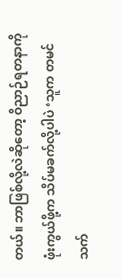တယ်။ ဘာဖြစ်လို့လဲဆိုတော့ ဝိညာဉ်ရတနာကို ဖုံးကွယ်ဖို့က သိပ်မခက်လို့ပါပဲ ‘သူက တမင်သက်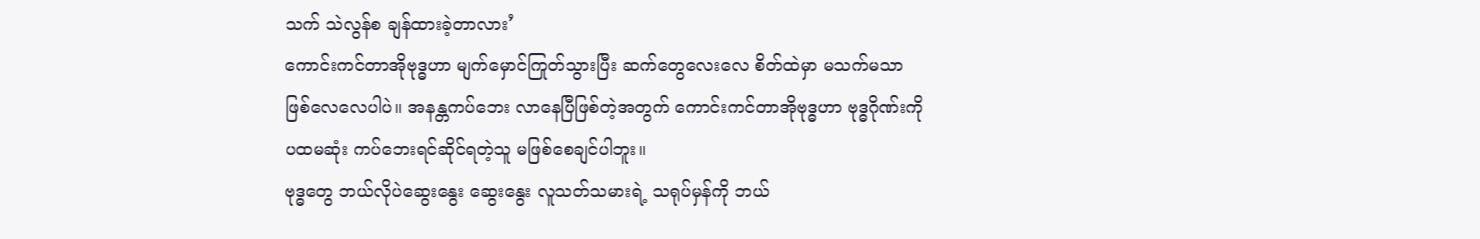သက် သဲလွန်စ ချန်ထားခဲ့တာလား’
ကောင်းကင်တာအိုဗုဒ္ဓဟာ မျက်မှောင်ကြုတ်သွားပြီး ဆက်တွေလေးလေ စိတ်ထဲမှာ မသက်မသာ ဖြစ်လေလေပါပဲ။ အနန္တကပ်ဘေး လာနေပြီဖြစ်တဲ့အတွက် ကောင်းကင်တာအိုဗုဒ္ဓဟာ ဗုဒ္ဓဂိုဏ်းကို ပထမဆုံး ကပ်ဘေးရင်ဆိုင်ရတဲ့သူ မဖြစ်စေချင်ပါဘူး။
ဗုဒ္ဓတွေ ဘယ်လိုပဲဆွေးနွေး ဆွေးနွေး လူသတ်သမားရဲ့ သရုပ်မှန်ကို ဘယ်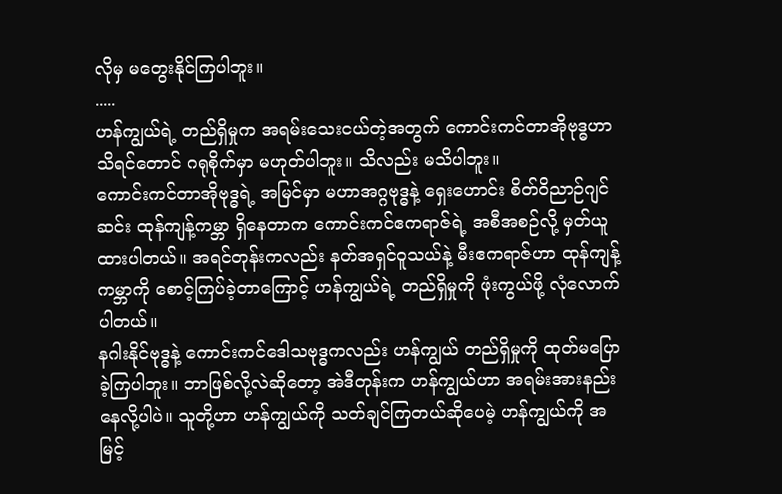လိုမှ မတွေးနိုင်ကြပါဘူး။
.....
ဟန်ကျွယ်ရဲ့ တည်ရှိမှုက အရမ်းသေးငယ်တဲ့အတွက် ကောင်းကင်တာအိုဗုဒ္ဓဟာ သိရင်တောင် ဂရုစိုက်မှာ မဟုတ်ပါဘူး။ သိလည်း မသိပါဘူး။
ကောင်းကင်တာအိုဗုဒ္ဓရဲ့ အမြင်မှာ မဟာအဂ္ဂဗုဒ္ဓနဲ့ ရှေးဟောင်း စိတ်ဝိညာဉ်ဂျင်ဆင်း ထုန်ကျန့်ကမ္ဘာ ရှိနေတာက ကောင်းကင်ဧကရာဇ်ရဲ့ အစီအစဉ်လို့ မှတ်ယူထားပါတယ်။ အရင်တုန်းကလည်း နတ်အရှင်ဝူသယ်နဲ့ မီးဧကရာဇ်ဟာ ထုန်ကျန့်ကမ္ဘာကို စောင့်ကြပ်ခဲ့တာကြောင့် ဟန်ကျွယ်ရဲ့ တည်ရှိမှုကို ဖုံးကွယ်ဖို့ လုံလောက်ပါတယ်။
နဂါးနိုင်ဗုဒ္ဓနဲ့ ကောင်းကင်ဒေါသဗုဒ္ဓကလည်း ဟန်ကျွယ် တည်ရှိမှုကို ထုတ်မပြောခဲ့ကြပါဘူး။ ဘာဖြစ်လို့လဲဆိုတော့ အဲဒီတုန်းက ဟန်ကျွယ်ဟာ အရမ်းအားနည်းနေလို့ပါပဲ။ သူတို့ဟာ ဟန်ကျွယ်ကို သတ်ချင်ကြတယ်ဆိုပေမဲ့ ဟန်ကျွယ်ကို အမြင့်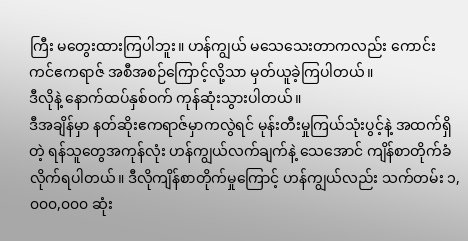ကြီး မတွေးထားကြပါဘူး။ ဟန်ကျွယ် မသေသေးတာကလည်း ကောင်းကင်ဧကရာဇ် အစီအစဉ်ကြောင့်လို့သာ မှတ်ယူခဲ့ကြပါတယ်။
ဒီလိုနဲ့ နောက်ထပ်နှစ်ဝက် ကုန်ဆုံးသွားပါတယ်။
ဒီအချိန်မှာ နတ်ဆိုးဧကရာဇ်မှာကလွဲရင် မုန်းတီးမှုကြယ်သုံးပွင့်နဲ့ အထက်ရှိတဲ့ ရန်သူတွေအကုန်လုံး ဟန်ကျွယ်လက်ချက်နဲ့ သေအောင် ကျိန်စာတိုက်ခံလိုက်ရပါတယ်။ ဒီလိုကျိန်စာတိုက်မှုကြောင့် ဟန်ကျွယ်လည်း သက်တမ်း ၁,၀၀၀,၀၀၀ ဆုံး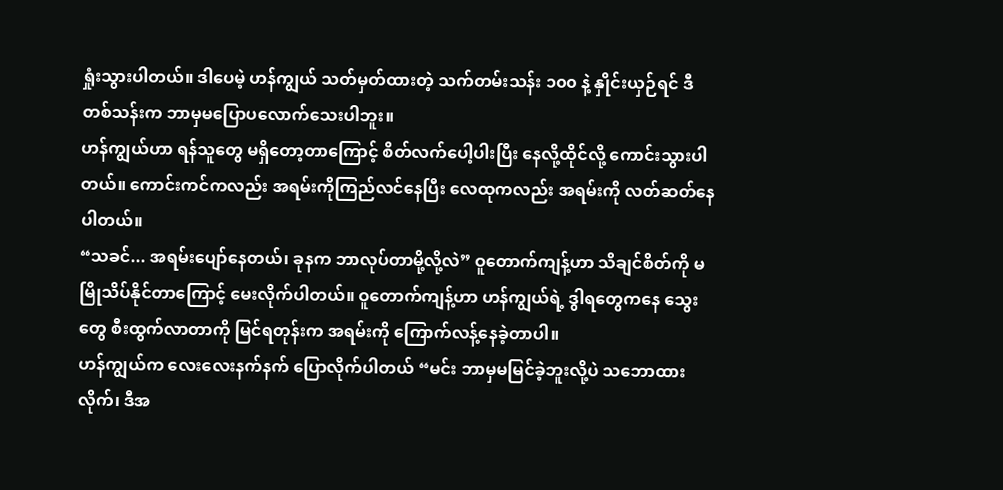ရှုံးသွားပါတယ်။ ဒါပေမဲ့ ဟန်ကျွယ် သတ်မှတ်ထားတဲ့ သက်တမ်းသန်း ၁၀၀ နဲ့ နှိုင်းယှဉ်ရင် ဒီတစ်သန်းက ဘာမှမပြောပလောက်သေးပါဘူး။
ဟန်ကျွယ်ဟာ ရန်သူတွေ မရှိတော့တာကြောင့် စိတ်လက်ပေါ့ပါးပြီး နေလို့ထိုင်လို့ ကောင်းသွားပါတယ်။ ကောင်းကင်ကလည်း အရမ်းကိုကြည်လင်နေပြီး လေထုကလည်း အရမ်းကို လတ်ဆတ်နေပါတယ်။
“သခင်... အရမ်းပျော်နေတယ်၊ ခုနက ဘာလုပ်တာမို့လို့လဲ” ဝူတောက်ကျန့်ဟာ သိချင်စိတ်ကို မမြိုသိပ်နိုင်တာကြောင့် မေးလိုက်ပါတယ်။ ဝူတောက်ကျန့်ဟာ ဟန်ကျွယ်ရဲ့ ဒွါရတွေကနေ သွေးတွေ စီးထွက်လာတာကို မြင်ရတုန်းက အရမ်းကို ကြောက်လန့်နေခဲ့တာပါ။
ဟန်ကျွယ်က လေးလေးနက်နက် ပြောလိုက်ပါတယ် “မင်း ဘာမှမမြင်ခဲ့ဘူးလို့ပဲ သဘောထားလိုက်၊ ဒီအ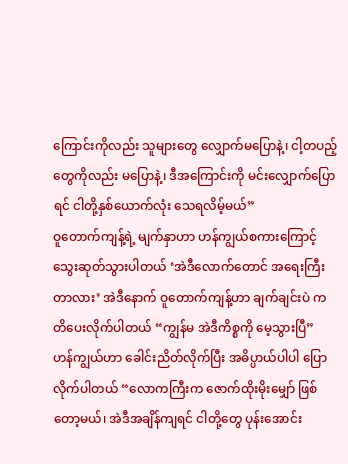ကြောင်းကိုလည်း သူများတွေ လျှောက်မပြောနဲ့၊ ငါ့တပည့်တွေကိုလည်း မပြောနဲ့၊ ဒီအကြောင်းကို မင်းလျှောက်ပြောရင် ငါတို့နှစ်ယောက်လုံး သေရလိမ့်မယ်”
ဝူတောက်ကျန့်ရဲ့ မျက်နှာဟာ ဟန်ကျွယ်စကားကြောင့် သွေးဆုတ်သွားပါတယ် ‘အဲဒီလောက်တောင် အရေးကြီးတာလား’ အဲဒီနောက် ဝူတောက်ကျန့်ဟာ ချက်ချင်းပဲ ကတိပေးလိုက်ပါတယ် “ကျွန်မ အဲဒီကိစ္စကို မေ့သွားပြီ”
ဟန်ကျွယ်ဟာ ခေါင်းညိတ်လိုက်ပြီး အဓိပ္ပာယ်ပါပါ ပြောလိုက်ပါတယ် “လောကကြီးက ဇောက်ထိုးမိုးမျှော် ဖြစ်တော့မယ်၊ အဲဒီအချိန်ကျရင် ငါတို့တွေ ပုန်းအောင်း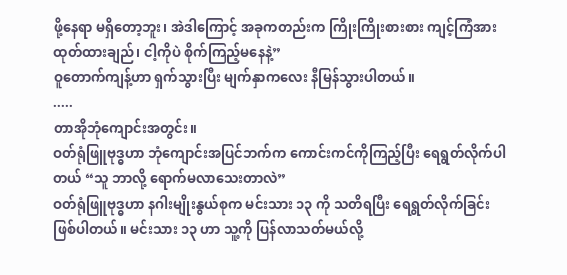ဖို့နေရာ မရှိတော့ဘူး၊ အဲဒါကြောင့် အခုကတည်းက ကြိုးကြိုးစားစား ကျင့်ကြံအားထုတ်ထားချည်၊ ငါ့ကိုပဲ စိုက်ကြည့်မနေနဲ့”
ဝူတောက်ကျန့်ဟာ ရှက်သွားပြီး မျက်နှာကလေး နီမြန်သွားပါတယ်။
.....
တာအိုဘုံကျောင်းအတွင်း။
ဝတ်ရုံဖြူဗုဒ္ဓဟာ ဘုံကျောင်းအပြင်ဘက်က ကောင်းကင်ကိုကြည့်ပြီး ရေရွတ်လိုက်ပါတယ် “သူ ဘာလို့ ရောက်မလာသေးတာလဲ”
ဝတ်ရုံဖြူဗုဒ္ဓဟာ နဂါးမျိုးနွယ်စုက မင်းသား ၁၃ ကို သတိရပြီး ရေရွတ်လိုက်ခြင်း ဖြစ်ပါတယ်။ မင်းသား ၁၃ ဟာ သူ့ကို ပြန်လာသတ်မယ်လို့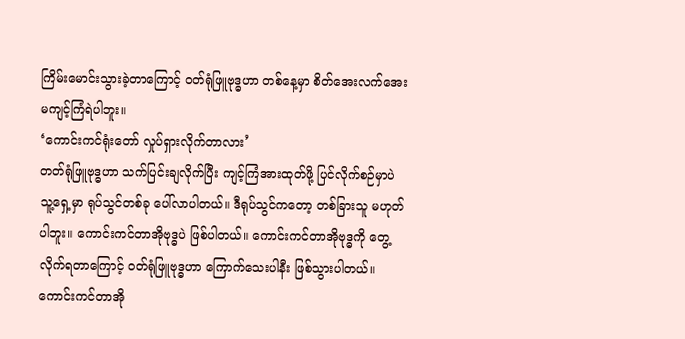ကြိမ်းမောင်းသွားခဲ့တာကြောင့် ဝတ်ရုံဖြူဗုဒ္ဓဟာ တစ်နေ့မှာ စိတ်အေးလက်အေး မကျင့်ကြံရဲပါဘူး။
‘ကောင်းကင်ရုံးတော် လှုပ်ရှားလိုက်တာလား’
တတ်ရုံဖြူဗုဒ္ဓဟာ သက်ပြင်းချလိုက်ပြီး ကျင့်ကြံအားထုတ်ဖို့ ပြင်လိုက်စဉ်မှာပဲ သူ့ရှေ့မှာ ရုပ်သွင်တစ်ခု ပေါ်လာပါတယ်။ ဒီရုပ်သွင်ကတော့ တစ်ခြားသူ မဟုတ်ပါဘူး။ ကောင်းကင်တာအိုဗုဒ္ဓပဲ ဖြစ်ပါတယ်။ ကောင်းကင်တာအိုဗုဒ္ဓကို တွေ့လိုက်ရတာကြောင့် ဝတ်ရုံဖြူဗုဒ္ဓဟာ ကြောက်သေးပါနီး ဖြစ်သွားပါတယ်။
ကောင်းကင်တာအို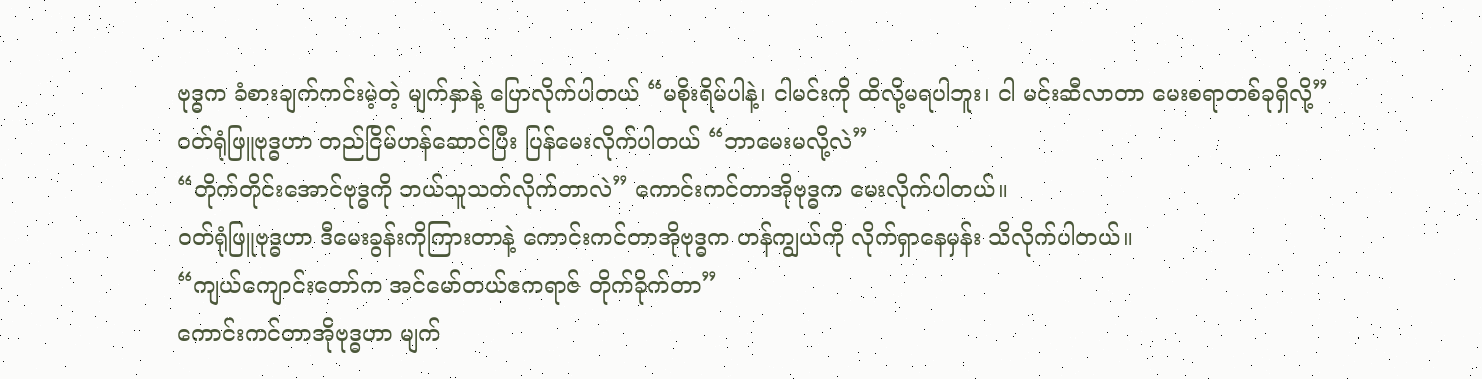ဗုဒ္ဓက ခံစားချက်ကင်းမဲ့တဲ့ မျက်နှာနဲ့ ပြောလိုက်ပါတယ် “မစိုးရိမ်ပါနဲ့၊ ငါမင်းကို ထိလို့မရပါဘူး၊ ငါ မင်းဆီလာတာ မေးစရာတစ်ခုရှိလို့”
ဝတ်ရုံဖြူဗုဒ္ဓဟာ တည်ငြိမ်ဟန်ဆောင်ပြီး ပြန်မေးလိုက်ပါတယ် “ဘာမေးမလို့လဲ”
“တိုက်တိုင်းအောင်ဗုဒ္ဓကို ဘယ်သူသတ်လိုက်တာလဲ” ကောင်းကင်တာအိုဗုဒ္ဓက မေးလိုက်ပါတယ်။
ဝတ်ရုံဖြူဗုဒ္ဓဟာ ဒီမေးခွန်းကိုကြားတာနဲ့ ကောင်းကင်တာအိုဗုဒ္ဓက ဟန်ကျွယ်ကို လိုက်ရှာနေမှန်း သိလိုက်ပါတယ်။
“ကျယ်ကျောင်းတော်က အင်မော်တယ်ဧကရာဇ် တိုက်ခိုက်တာ”
ကောင်းကင်တာအိုဗုဒ္ဓဟာ မျက်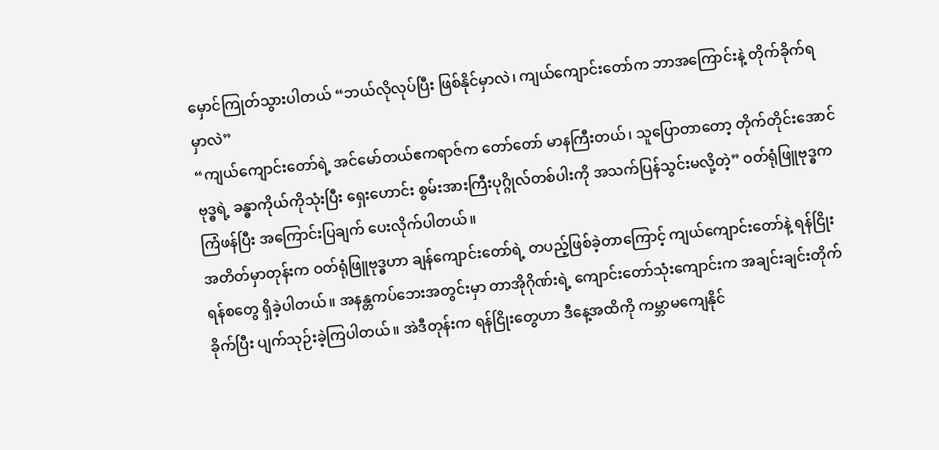မှောင်ကြုတ်သွားပါတယ် “ဘယ်လိုလုပ်ပြီး ဖြစ်နိုင်မှာလဲ၊ ကျယ်ကျောင်းတော်က ဘာအကြောင်းနဲ့ တိုက်ခိုက်ရမှာလဲ”
“ကျယ်ကျောင်းတော်ရဲ့ အင်မော်တယ်ဧကရာဇ်က တော်တော် မာနကြီးတယ်၊ သူပြောတာတော့ တိုက်တိုင်းအောင်ဗုဒ္ဓရဲ့ ခန္ဓာကိုယ်ကိုသုံးပြီး ရှေးဟောင်း စွမ်းအားကြီးပုဂ္ဂိုလ်တစ်ပါးကို အသက်ပြန်သွင်းမလို့တဲ့” ဝတ်ရုံဖြူဗုဒ္ဓက ကြံဖန်ပြီး အကြောင်းပြချက် ပေးလိုက်ပါတယ်။
အတိတ်မှာတုန်းက ဝတ်ရုံဖြူဗုဒ္ဓဟာ ချန်ကျောင်းတော်ရဲ့ တပည့်ဖြစ်ခဲ့တာကြောင့် ကျယ်ကျောင်းတော်နဲ့ ရန်ငြိုးရန်စတွေ ရှိခဲ့ပါတယ်။ အနန္တကပ်ဘေးအတွင်းမှာ တာအိုဂိုဏ်းရဲ့ ကျောင်းတော်သုံးကျောင်းက အချင်းချင်းတိုက်ခိုက်ပြီး ပျက်သုဉ်းခဲ့ကြပါတယ်။ အဲဒီတုန်းက ရန်ငြိုးတွေဟာ ဒီနေ့အထိကို ကမ္ဘာမကျေနိုင်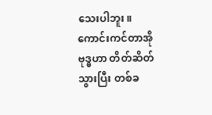သေးပါဘူး။
ကောင်းကင်တာအိုဗုဒ္ဓဟာ တိတ်ဆိတ်သွားပြီး တစ်ခ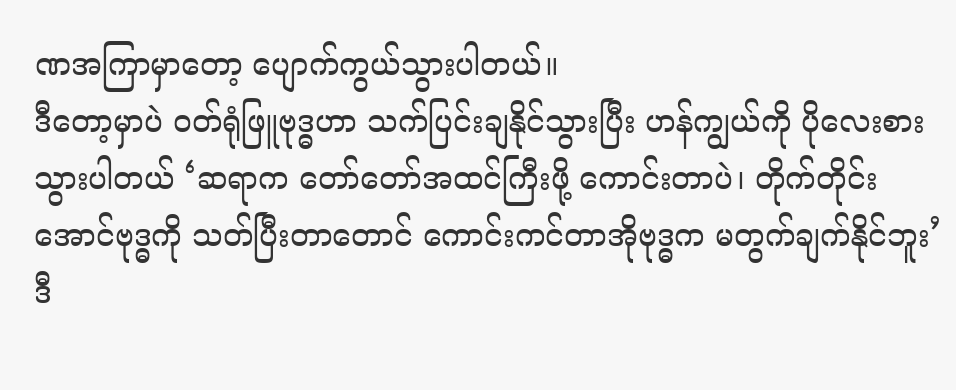ဏအကြာမှာတော့ ပျောက်ကွယ်သွားပါတယ်။
ဒီတော့မှာပဲ ဝတ်ရုံဖြူဗုဒ္ဓဟာ သက်ပြင်းချနိုင်သွားပြီး ဟန်ကျွယ်ကို ပိုလေးစားသွားပါတယ် ‘ဆရာက တော်တော်အထင်ကြီးဖို့ ကောင်းတာပဲ၊ တိုက်တိုင်းအောင်ဗုဒ္ဓကို သတ်ပြီးတာတောင် ကောင်းကင်တာအိုဗုဒ္ဓက မတွက်ချက်နိုင်ဘူး’
ဒီ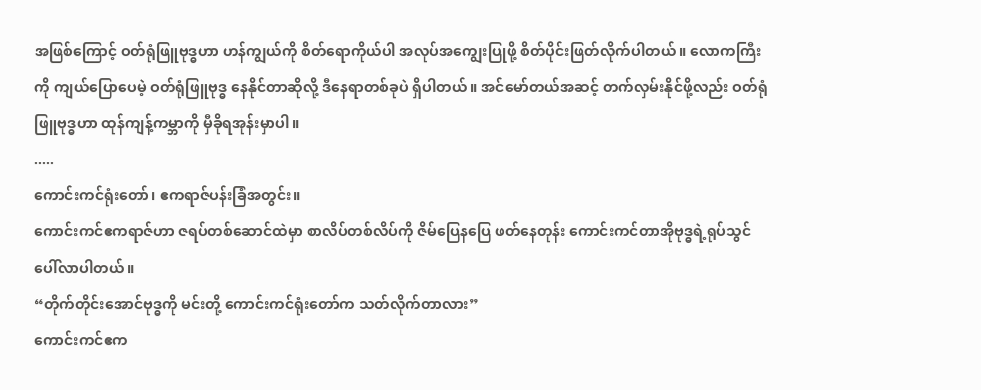အဖြစ်ကြောင့် ဝတ်ရုံဖြူဗုဒ္ဓဟာ ဟန်ကျွယ်ကို စိတ်ရောကိုယ်ပါ အလုပ်အကျွေးပြုဖို့ စိတ်ပိုင်းဖြတ်လိုက်ပါတယ်။ လောကကြီးကို ကျယ်ပြောပေမဲ့ ဝတ်ရုံဖြူဗုဒ္ဓ နေနိုင်တာဆိုလို့ ဒီနေရာတစ်ခုပဲ ရှိပါတယ်။ အင်မော်တယ်အဆင့် တက်လှမ်းနိုင်ဖို့လည်း ဝတ်ရုံဖြူဗုဒ္ဓဟာ ထုန်ကျန့်ကမ္ဘာကို မှီခိုရအုန်းမှာပါ။
.....
ကောင်းကင်ရုံးတော်၊ ဧကရာဇ်ပန်းခြံအတွင်း။
ကောင်းကင်ဧကရာဇ်ဟာ ဇရပ်တစ်ဆောင်ထဲမှာ စာလိပ်တစ်လိပ်ကို ဇိမ်ပြေနပြေ ဖတ်နေတုန်း ကောင်းကင်တာအိုဗုဒ္ဓရဲ့ရုပ်သွင် ပေါ်လာပါတယ်။
“တိုက်တိုင်းအောင်ဗုဒ္ဓကို မင်းတို့ ကောင်းကင်ရုံးတော်က သတ်လိုက်တာလား”
ကောင်းကင်ဧက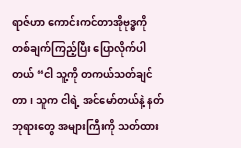ရာဇ်ဟာ ကောင်းကင်တာအိုဗုဒ္ဓကို တစ်ချက်ကြည့်ပြီး ပြောလိုက်ပါတယ် “ငါ သူ့ကို တကယ်သတ်ချင်တာ၊ သူက ငါရဲ့ အင်မော်တယ်နဲ့ နတ်ဘုရားတွေ အများကြီးကို သတ်ထား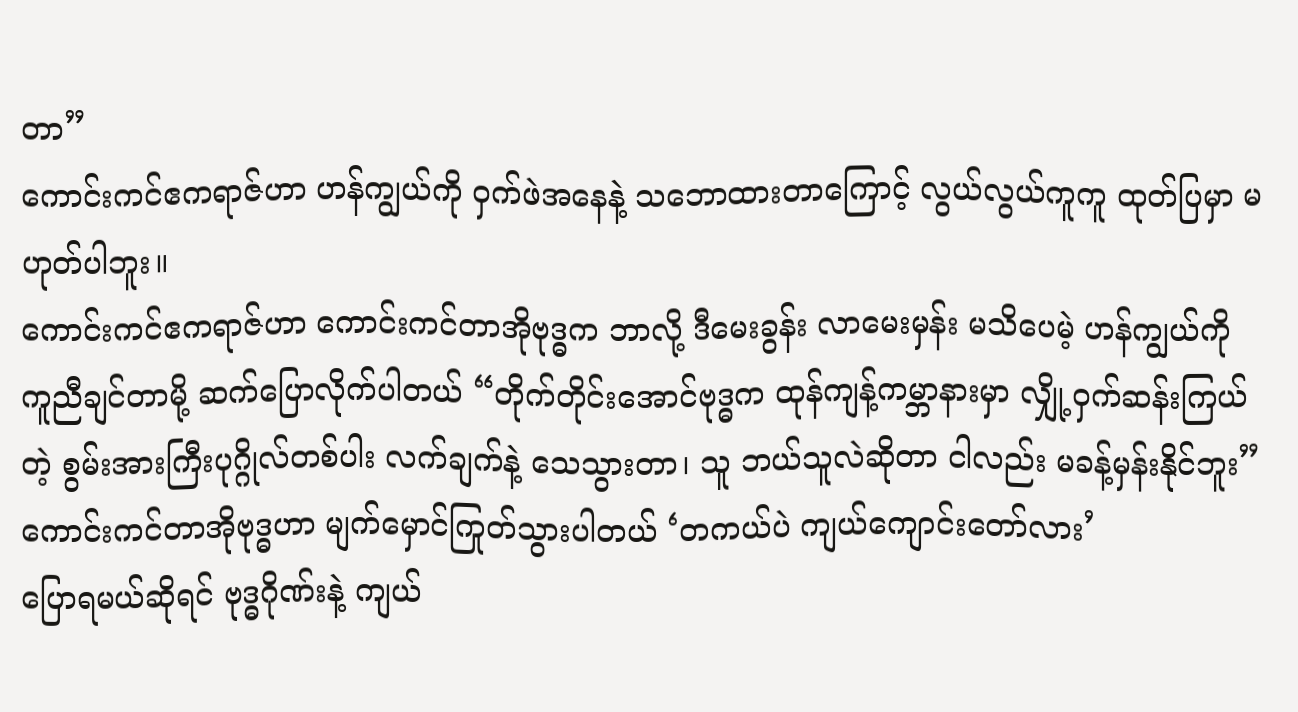တာ”
ကောင်းကင်ဧကရာဇ်ဟာ ဟန်ကျွယ်ကို ဝှက်ဖဲအနေနဲ့ သဘောထားတာကြောင့် လွယ်လွယ်ကူကူ ထုတ်ပြမှာ မဟုတ်ပါဘူး။
ကောင်းကင်ဧကရာဇ်ဟာ ကောင်းကင်တာအိုဗုဒ္ဓက ဘာလို့ ဒီမေးခွန်း လာမေးမှန်း မသိပေမဲ့ ဟန်ကျွယ်ကို ကူညီချင်တာမို့ ဆက်ပြောလိုက်ပါတယ် “တိုက်တိုင်းအောင်ဗုဒ္ဓက ထုန်ကျန့်ကမ္ဘာနားမှာ လျှို့ဝှက်ဆန်းကြယ်တဲ့ စွမ်းအားကြီးပုဂ္ဂိုလ်တစ်ပါး လက်ချက်နဲ့ သေသွားတာ၊ သူ ဘယ်သူလဲဆိုတာ ငါလည်း မခန့်မှန်းနိုင်ဘူး”
ကောင်းကင်တာအိုဗုဒ္ဓဟာ မျက်မှောင်ကြုတ်သွားပါတယ် ‘တကယ်ပဲ ကျယ်ကျောင်းတော်လား’
ပြောရမယ်ဆိုရင် ဗုဒ္ဓဂိုဏ်းနဲ့ ကျယ်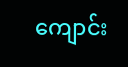ကျောင်း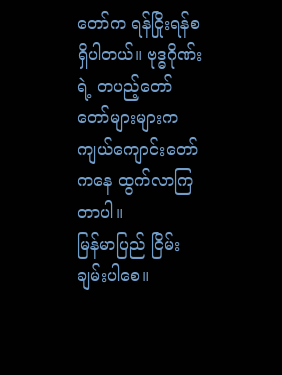တော်က ရန်ငြိုးရန်စရှိပါတယ်။ ဗုဒ္ဓဂိုဏ်းရဲ့ တပည့်တော်တော်များများက ကျယ်ကျောင်းတော်ကနေ ထွက်လာကြတာပါ။
မြန်မာပြည် ငြိမ်းချမ်းပါစေ။